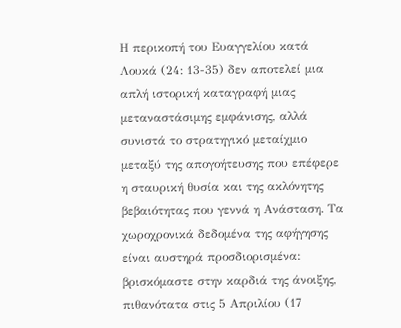Η περικοπή του Ευαγγελίου κατά Λουκά (24: 13-35) δεν αποτελεί μια απλή ιστορική καταγραφή μιας μεταναστάσιμης εμφάνισης, αλλά συνιστά το στρατηγικό μεταίχμιο μεταξύ της απογοήτευσης που επέφερε η σταυρική θυσία και της ακλόνητης βεβαιότητας που γεννά η Ανάσταση. Τα χωροχρονικά δεδομένα της αφήγησης είναι αυστηρά προσδιορισμένα: βρισκόμαστε στην καρδιά της άνοιξης, πιθανότατα στις 5 Απριλίου (17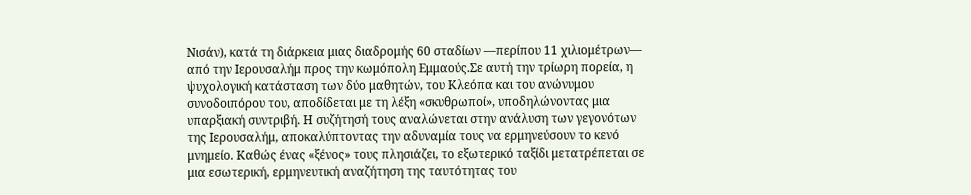Νισάν), κατά τη διάρκεια μιας διαδρομής 60 σταδίων —περίπου 11 χιλιομέτρων— από την Ιερουσαλήμ προς την κωμόπολη Εμμαούς.Σε αυτή την τρίωρη πορεία, η ψυχολογική κατάσταση των δύο μαθητών, του Κλεόπα και του ανώνυμου συνοδοιπόρου του, αποδίδεται με τη λέξη «σκυθρωποί», υποδηλώνοντας μια υπαρξιακή συντριβή. Η συζήτησή τους αναλώνεται στην ανάλυση των γεγονότων της Ιερουσαλήμ, αποκαλύπτοντας την αδυναμία τους να ερμηνεύσουν το κενό μνημείο. Καθώς ένας «ξένος» τους πλησιάζει, το εξωτερικό ταξίδι μετατρέπεται σε μια εσωτερική, ερμηνευτική αναζήτηση της ταυτότητας του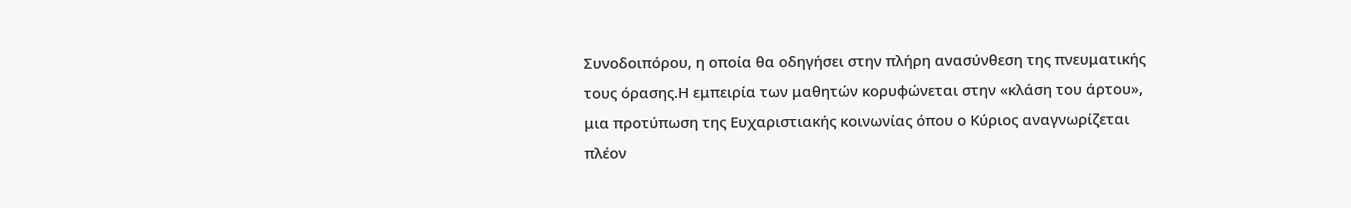Συνοδοιπόρου, η οποία θα οδηγήσει στην πλήρη ανασύνθεση της πνευματικής τους όρασης.Η εμπειρία των μαθητών κορυφώνεται στην «κλάση του άρτου», μια προτύπωση της Ευχαριστιακής κοινωνίας όπου ο Κύριος αναγνωρίζεται πλέον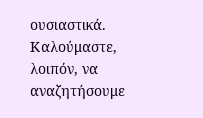ουσιαστικά. Καλούμαστε, λοιπόν, να αναζητήσουμε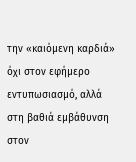την «καιόμενη καρδιά» όχι στον εφήμερο εντυπωσιασμό, αλλά στη βαθιά εμβάθυνση στον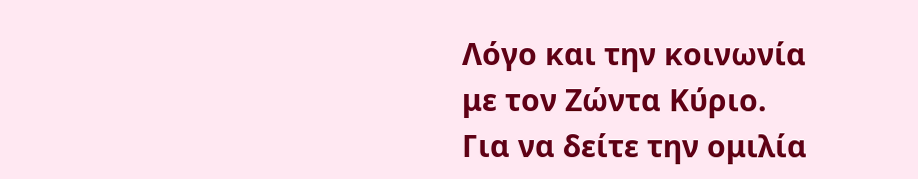Λόγο και την κοινωνία με τον Ζώντα Κύριο.
Για να δείτε την ομιλία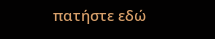πατήστε εδώ